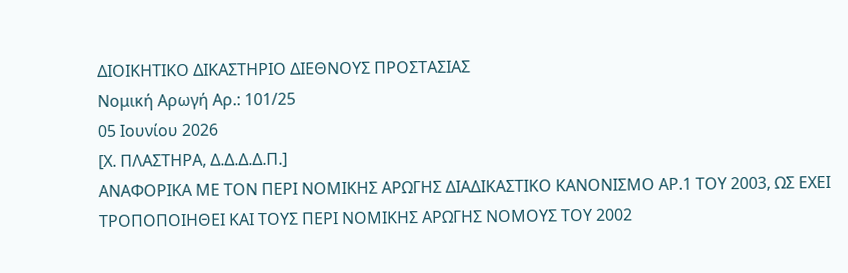ΔΙΟΙΚΗΤΙΚΟ ΔΙΚΑΣΤΗΡΙΟ ΔΙΕΘΝΟΥΣ ΠΡΟΣΤΑΣΙΑΣ
Νομική Αρωγή Αρ.: 101/25
05 Ιουνίου 2026
[Χ. ΠΛΑΣΤΗΡΑ, Δ.Δ.Δ.Δ.Π.]
ΑΝΑΦΟΡΙΚΑ ΜΕ ΤΟΝ ΠΕΡΙ ΝΟΜΙΚΗΣ ΑΡΩΓΗΣ ΔΙΑΔΙΚΑΣΤΙΚΟ ΚΑΝΟΝΙΣΜΟ ΑΡ.1 ΤΟΥ 2003, ΩΣ ΕΧΕΙ ΤΡΟΠΟΠΟΙΗΘΕΙ ΚΑΙ ΤΟΥΣ ΠΕΡΙ ΝΟΜΙΚΗΣ ΑΡΩΓΗΣ ΝΟΜΟΥΣ ΤΟΥ 2002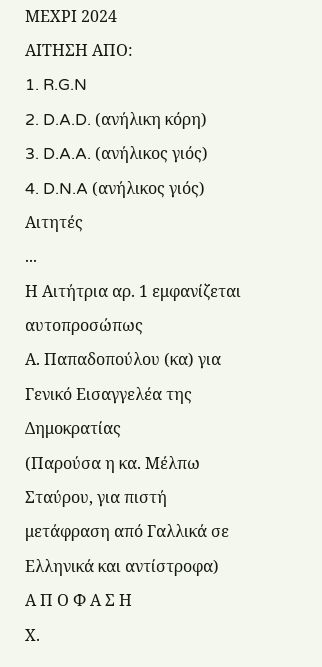ΜΕΧΡΙ 2024
ΑΙΤΗΣΗ ΑΠΟ:
1. R.G.N
2. D.A.D. (ανήλικη κόρη)
3. D.A.A. (ανήλικος γιός)
4. D.N.A (ανήλικος γιός)
Αιτητές
...
Η Αιτήτρια αρ. 1 εμφανίζεται αυτοπροσώπως
Α. Παπαδοπούλου (κα) για Γενικό Εισαγγελέα της Δημοκρατίας
(Παρούσα η κα. Μέλπω Σταύρου, για πιστή μετάφραση από Γαλλικά σε Ελληνικά και αντίστροφα)
Α Π Ο Φ Α Σ Η
Χ.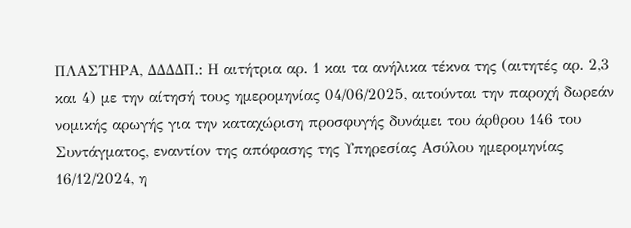ΠΛΑΣΤΗΡΑ, ΔΔΔΔΠ.: Η αιτήτρια αρ. 1 και τα ανήλικα τέκνα της (αιτητές αρ. 2,3 και 4) με την αίτησή τους ημερομηνίας 04/06/2025, αιτούνται την παροχή δωρεάν νομικής αρωγής για την καταχώριση προσφυγής δυνάμει του άρθρου 146 του Συντάγματος, εναντίον της απόφασης της Υπηρεσίας Ασύλου ημερομηνίας 16/12/2024, η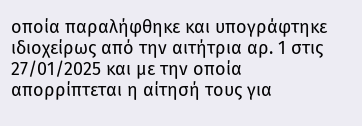οποία παραλήφθηκε και υπογράφτηκε ιδιοχείρως από την αιτήτρια αρ. 1 στις 27/01/2025 και με την οποία απορρίπτεται η αίτησή τους για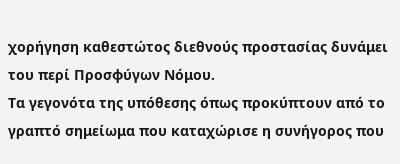χορήγηση καθεστώτος διεθνούς προστασίας δυνάμει του περί Προσφύγων Νόμου.
Τα γεγονότα της υπόθεσης όπως προκύπτουν από το γραπτό σημείωμα που καταχώρισε η συνήγορος που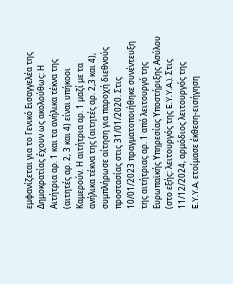εμφανίζεται για το Γενικό Εισαγγελέα της Δημοκρατίας έχουν ως ακολούθως: Η Αιτήτρια αρ. 1 και τα ανήλικα τέκνα της (αιτητές αρ. 2, 3 και 4) είναι υπήκοοι Καμερούν. Η αιτήτρια αρ. 1 μαζί με τα ανήλικα τέκνα της (αιτητές αρ. 2,3 και 4), συμπλήρωσε αίτηση για παροχή διεθνούς προστασίας στις 31/01/2020. Στις 10/01/2023 πραγματοποιήθηκε συνέντευξη της αιτήτριας αρ. 1 από λειτουργό της Ευρωπαϊκής Υπηρεσίας Υποστήριξης Ασύλου (στο εξής: λειτουργός της E.Y.Y.A.). Στις 11/12/2024, αρμόδιος λειτουργός της E.Y.Y.A, ετοίμασε έκθεση-εισήγηση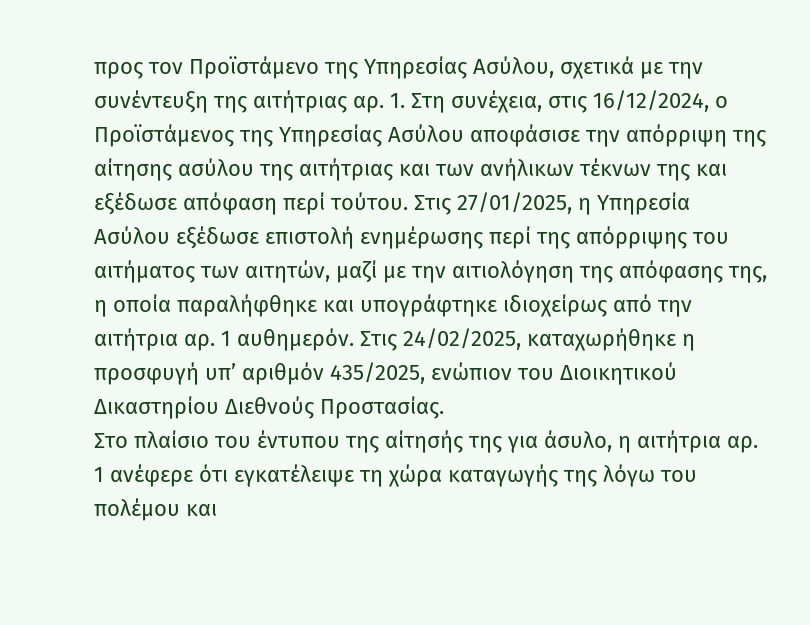προς τον Προϊστάμενο της Υπηρεσίας Ασύλου, σχετικά με την συνέντευξη της αιτήτριας αρ. 1. Στη συνέχεια, στις 16/12/2024, ο Προϊστάμενος της Υπηρεσίας Ασύλου αποφάσισε την απόρριψη της αίτησης ασύλου της αιτήτριας και των ανήλικων τέκνων της και εξέδωσε απόφαση περί τούτου. Στις 27/01/2025, η Υπηρεσία Ασύλου εξέδωσε επιστολή ενημέρωσης περί της απόρριψης του αιτήματος των αιτητών, μαζί με την αιτιολόγηση της απόφασης της, η οποία παραλήφθηκε και υπογράφτηκε ιδιοχείρως από την αιτήτρια αρ. 1 αυθημερόν. Στις 24/02/2025, καταχωρήθηκε η προσφυγή υπ’ αριθμόν 435/2025, ενώπιον του Διοικητικού Δικαστηρίου Διεθνούς Προστασίας.
Στο πλαίσιο του έντυπου της αίτησής της για άσυλο, η αιτήτρια αρ. 1 ανέφερε ότι εγκατέλειψε τη χώρα καταγωγής της λόγω του πολέμου και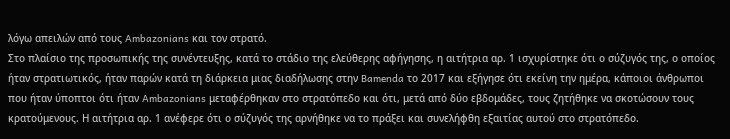λόγω απειλών από τους Ambazonians και τον στρατό.
Στο πλαίσιο της προσωπικής της συνέντευξης, κατά το στάδιο της ελεύθερης αφήγησης, η αιτήτρια αρ. 1 ισχυρίστηκε ότι ο σύζυγός της, ο οποίος ήταν στρατιωτικός, ήταν παρών κατά τη διάρκεια μιας διαδήλωσης στην Bamenda το 2017 και εξήγησε ότι εκείνη την ημέρα, κάποιοι άνθρωποι που ήταν ύποπτοι ότι ήταν Ambazonians μεταφέρθηκαν στο στρατόπεδο και ότι, μετά από δύο εβδομάδες, τους ζητήθηκε να σκοτώσουν τους κρατούμενους. Η αιτήτρια αρ. 1 ανέφερε ότι ο σύζυγός της αρνήθηκε να το πράξει και συνελήφθη εξαιτίας αυτού στο στρατόπεδο.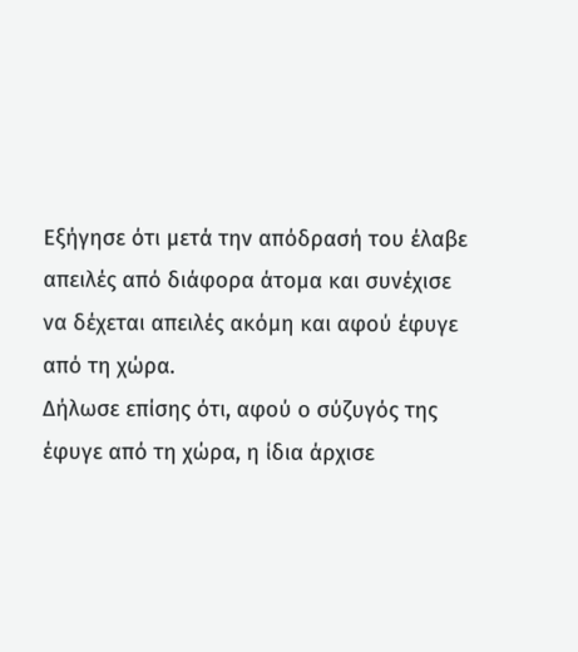Εξήγησε ότι μετά την απόδρασή του έλαβε απειλές από διάφορα άτομα και συνέχισε να δέχεται απειλές ακόμη και αφού έφυγε από τη χώρα.
Δήλωσε επίσης ότι, αφού ο σύζυγός της έφυγε από τη χώρα, η ίδια άρχισε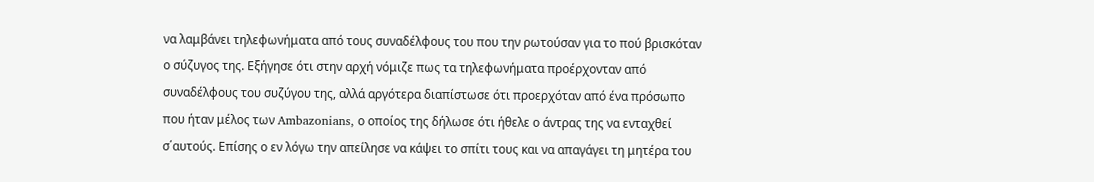να λαμβάνει τηλεφωνήματα από τους συναδέλφους του που την ρωτούσαν για το πού βρισκόταν ο σύζυγος της. Εξήγησε ότι στην αρχή νόμιζε πως τα τηλεφωνήματα προέρχονταν από συναδέλφους του συζύγου της, αλλά αργότερα διαπίστωσε ότι προερχόταν από ένα πρόσωπο που ήταν μέλος των Ambazonians, ο οποίος της δήλωσε ότι ήθελε ο άντρας της να ενταχθεί σ΄αυτούς. Επίσης ο εν λόγω την απείλησε να κάψει το σπίτι τους και να απαγάγει τη μητέρα του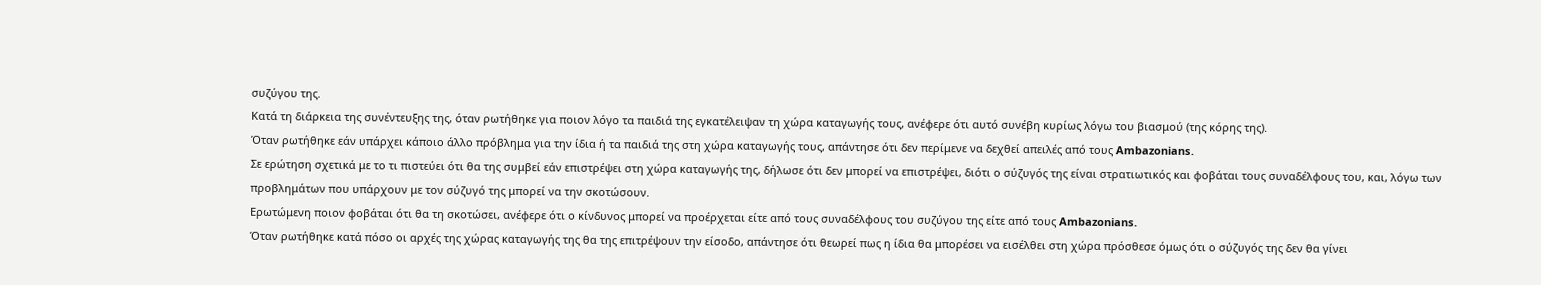συζύγου της.
Κατά τη διάρκεια της συνέντευξης της, όταν ρωτήθηκε για ποιον λόγο τα παιδιά της εγκατέλειψαν τη χώρα καταγωγής τους, ανέφερε ότι αυτό συνέβη κυρίως λόγω του βιασμού (της κόρης της).
Όταν ρωτήθηκε εάν υπάρχει κάποιο άλλο πρόβλημα για την ίδια ή τα παιδιά της στη χώρα καταγωγής τους, απάντησε ότι δεν περίμενε να δεχθεί απειλές από τους Ambazonians.
Σε ερώτηση σχετικά με το τι πιστεύει ότι θα της συμβεί εάν επιστρέψει στη χώρα καταγωγής της, δήλωσε ότι δεν μπορεί να επιστρέψει, διότι ο σύζυγός της είναι στρατιωτικός και φοβάται τους συναδέλφους του, και, λόγω των προβλημάτων που υπάρχουν με τον σύζυγό της μπορεί να την σκοτώσουν.
Ερωτώμενη ποιον φοβάται ότι θα τη σκοτώσει, ανέφερε ότι ο κίνδυνος μπορεί να προέρχεται είτε από τους συναδέλφους του συζύγου της είτε από τους Ambazonians.
Όταν ρωτήθηκε κατά πόσο οι αρχές της χώρας καταγωγής της θα της επιτρέψουν την είσοδο, απάντησε ότι θεωρεί πως η ίδια θα μπορέσει να εισέλθει στη χώρα πρόσθεσε όμως ότι ο σύζυγός της δεν θα γίνει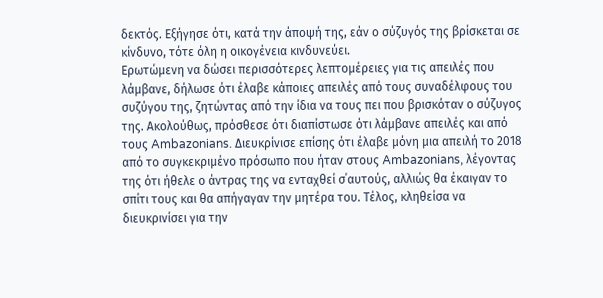δεκτός. Εξήγησε ότι, κατά την άποψή της, εάν ο σύζυγός της βρίσκεται σε κίνδυνο, τότε όλη η οικογένεια κινδυνεύει.
Ερωτώμενη να δώσει περισσότερες λεπτομέρειες για τις απειλές που λάμβανε, δήλωσε ότι έλαβε κάποιες απειλές από τους συναδέλφους του συζύγου της, ζητώντας από την ίδια να τους πει που βρισκόταν ο σύζυγος της. Ακολούθως, πρόσθεσε ότι διαπίστωσε ότι λάμβανε απειλές και από τους Ambazonians. Διευκρίνισε επίσης ότι έλαβε μόνη μια απειλή το 2018 από το συγκεκριμένο πρόσωπο που ήταν στους Ambazonians, λέγοντας της ότι ήθελε ο άντρας της να ενταχθεί σ΄αυτούς, αλλιώς θα έκαιγαν το σπίτι τους και θα απήγαγαν την μητέρα του. Τέλος, κληθείσα να διευκρινίσει για την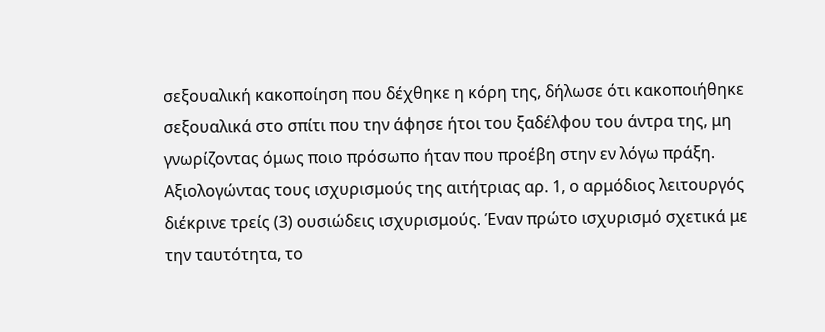σεξουαλική κακοποίηση που δέχθηκε η κόρη της, δήλωσε ότι κακοποιήθηκε σεξουαλικά στο σπίτι που την άφησε ήτοι του ξαδέλφου του άντρα της, μη γνωρίζοντας όμως ποιο πρόσωπο ήταν που προέβη στην εν λόγω πράξη.
Αξιολογώντας τους ισχυρισμούς της αιτήτριας αρ. 1, ο αρμόδιος λειτουργός διέκρινε τρείς (3) ουσιώδεις ισχυρισμούς. Έναν πρώτο ισχυρισμό σχετικά με την ταυτότητα, το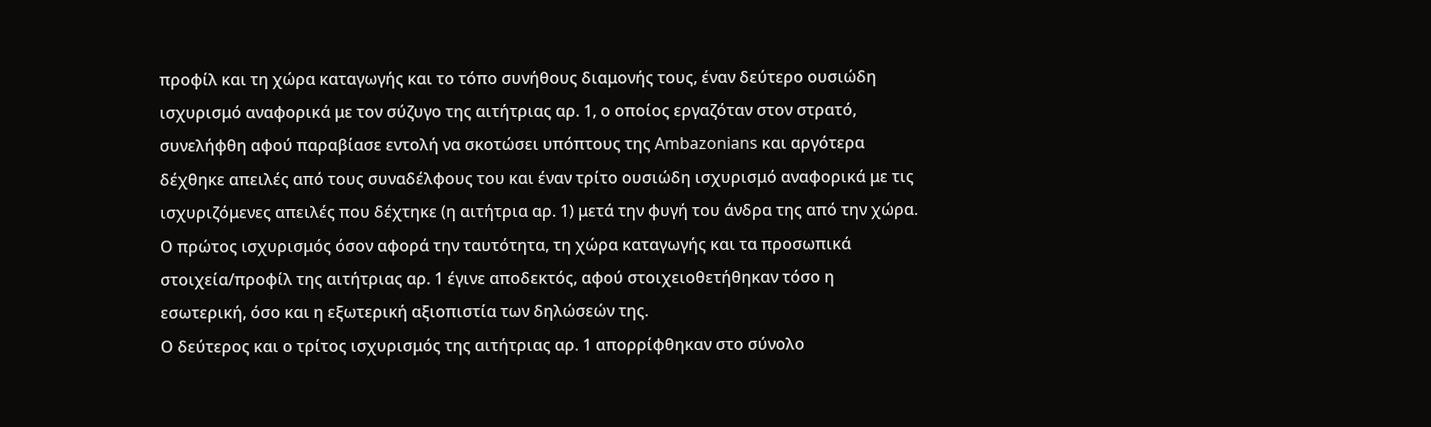προφίλ και τη χώρα καταγωγής και το τόπο συνήθους διαμονής τους, έναν δεύτερο ουσιώδη ισχυρισμό αναφορικά με τον σύζυγο της αιτήτριας αρ. 1, ο οποίος εργαζόταν στον στρατό, συνελήφθη αφού παραβίασε εντολή να σκοτώσει υπόπτους της Ambazonians και αργότερα δέχθηκε απειλές από τους συναδέλφους του και έναν τρίτο ουσιώδη ισχυρισμό αναφορικά με τις ισχυριζόμενες απειλές που δέχτηκε (η αιτήτρια αρ. 1) μετά την φυγή του άνδρα της από την χώρα.
Ο πρώτος ισχυρισμός όσον αφορά την ταυτότητα, τη χώρα καταγωγής και τα προσωπικά στοιχεία/προφίλ της αιτήτριας αρ. 1 έγινε αποδεκτός, αφού στοιχειοθετήθηκαν τόσο η εσωτερική, όσο και η εξωτερική αξιοπιστία των δηλώσεών της.
Ο δεύτερος και ο τρίτος ισχυρισμός της αιτήτριας αρ. 1 απορρίφθηκαν στο σύνολο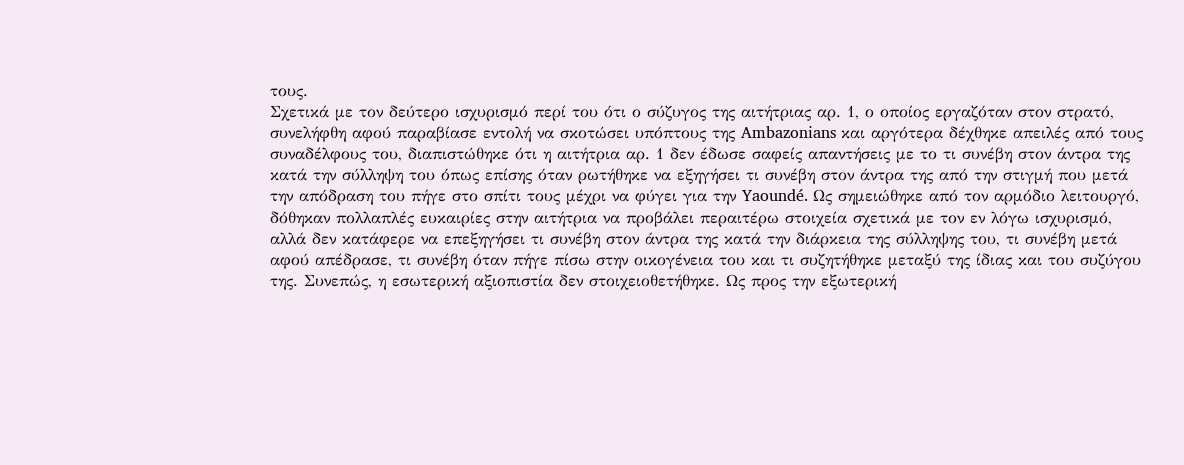τους.
Σχετικά με τον δεύτερο ισχυρισμό περί του ότι ο σύζυγος της αιτήτριας αρ. 1, ο οποίος εργαζόταν στον στρατό, συνελήφθη αφού παραβίασε εντολή να σκοτώσει υπόπτους της Ambazonians και αργότερα δέχθηκε απειλές από τους συναδέλφους του, διαπιστώθηκε ότι η αιτήτρια αρ. 1 δεν έδωσε σαφείς απαντήσεις με το τι συνέβη στον άντρα της κατά την σύλληψη του όπως επίσης όταν ρωτήθηκε να εξηγήσει τι συνέβη στον άντρα της από την στιγμή που μετά την απόδραση του πήγε στο σπίτι τους μέχρι να φύγει για την Yaoundé. Ως σημειώθηκε από τον αρμόδιο λειτουργό, δόθηκαν πολλαπλές ευκαιρίες στην αιτήτρια να προβάλει περαιτέρω στοιχεία σχετικά με τον εν λόγω ισχυρισμό, αλλά δεν κατάφερε να επεξηγήσει τι συνέβη στον άντρα της κατά την διάρκεια της σύλληψης του, τι συνέβη μετά αφού απέδρασε, τι συνέβη όταν πήγε πίσω στην οικογένεια του και τι συζητήθηκε μεταξύ της ίδιας και του συζύγου της. Συνεπώς, η εσωτερική αξιοπιστία δεν στοιχειοθετήθηκε. Ως προς την εξωτερική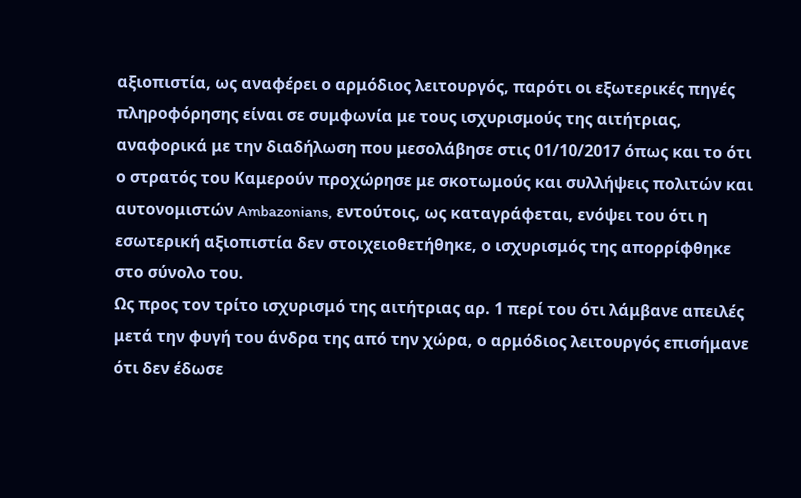αξιοπιστία, ως αναφέρει ο αρμόδιος λειτουργός, παρότι οι εξωτερικές πηγές πληροφόρησης είναι σε συμφωνία με τους ισχυρισμούς της αιτήτριας, αναφορικά με την διαδήλωση που μεσολάβησε στις 01/10/2017 όπως και το ότι ο στρατός του Καμερούν προχώρησε με σκοτωμούς και συλλήψεις πολιτών και αυτονομιστών Ambazonians, εντούτοις, ως καταγράφεται, ενόψει του ότι η εσωτερική αξιοπιστία δεν στοιχειοθετήθηκε, ο ισχυρισμός της απορρίφθηκε στο σύνολο του.
Ως προς τον τρίτο ισχυρισμό της αιτήτριας αρ. 1 περί του ότι λάμβανε απειλές μετά την φυγή του άνδρα της από την χώρα, ο αρμόδιος λειτουργός επισήμανε ότι δεν έδωσε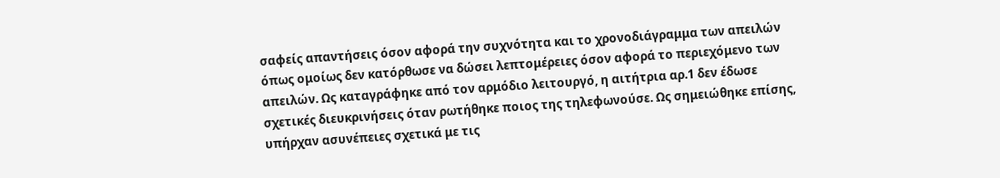σαφείς απαντήσεις όσον αφορά την συχνότητα και το χρονοδιάγραμμα των απειλών όπως ομοίως δεν κατόρθωσε να δώσει λεπτομέρειες όσον αφορά το περιεχόμενο των απειλών. Ως καταγράφηκε από τον αρμόδιο λειτουργό, η αιτήτρια αρ.1 δεν έδωσε σχετικές διευκρινήσεις όταν ρωτήθηκε ποιος της τηλεφωνούσε. Ως σημειώθηκε επίσης, υπήρχαν ασυνέπειες σχετικά με τις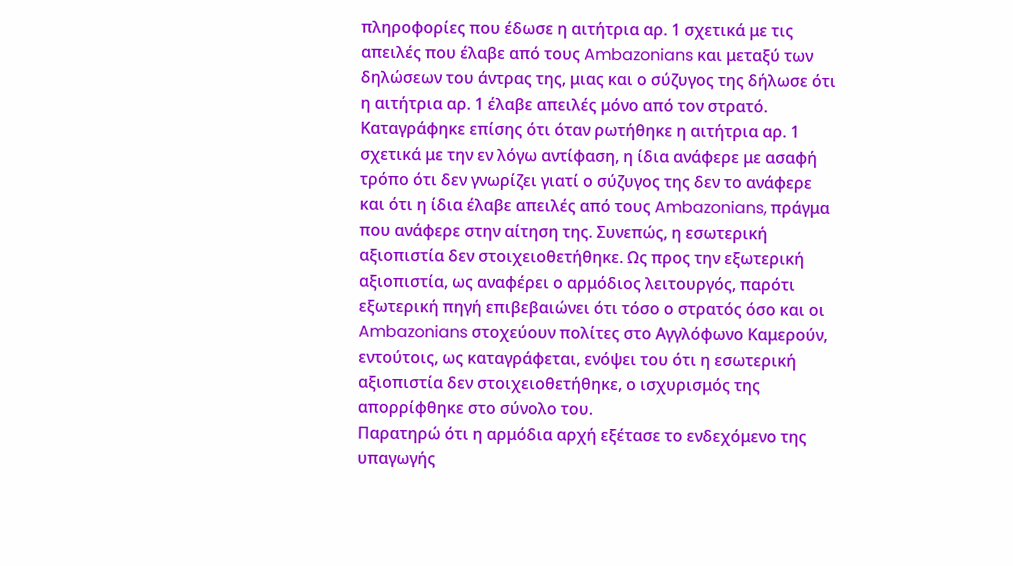πληροφορίες που έδωσε η αιτήτρια αρ. 1 σχετικά με τις απειλές που έλαβε από τους Ambazonians και μεταξύ των δηλώσεων του άντρας της, μιας και ο σύζυγος της δήλωσε ότι η αιτήτρια αρ. 1 έλαβε απειλές μόνο από τον στρατό. Καταγράφηκε επίσης ότι όταν ρωτήθηκε η αιτήτρια αρ. 1 σχετικά με την εν λόγω αντίφαση, η ίδια ανάφερε με ασαφή τρόπο ότι δεν γνωρίζει γιατί ο σύζυγος της δεν το ανάφερε και ότι η ίδια έλαβε απειλές από τους Ambazonians, πράγμα που ανάφερε στην αίτηση της. Συνεπώς, η εσωτερική αξιοπιστία δεν στοιχειοθετήθηκε. Ως προς την εξωτερική αξιοπιστία, ως αναφέρει ο αρμόδιος λειτουργός, παρότι εξωτερική πηγή επιβεβαιώνει ότι τόσο ο στρατός όσο και οι Ambazonians στοχεύουν πολίτες στο Αγγλόφωνο Καμερούν, εντούτοις, ως καταγράφεται, ενόψει του ότι η εσωτερική αξιοπιστία δεν στοιχειοθετήθηκε, ο ισχυρισμός της απορρίφθηκε στο σύνολο του.
Παρατηρώ ότι η αρμόδια αρχή εξέτασε το ενδεχόμενο της υπαγωγής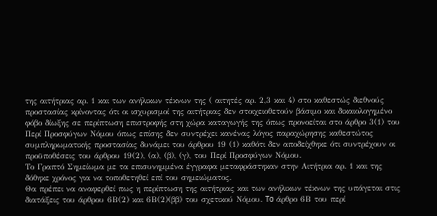της αιτήτριας αρ. 1 και των ανήλικων τέκνων της ( αιτητές αρ. 2,3 και 4) στο καθεστώς διεθνούς προστασίας κρίνοντας ότι οι ισχυρισμοί της αιτήτριας δεν στοιχειοθετούν βάσιμο και δικαιολογημένο φόβο δίωξης σε περίπτωση επιστροφής στη χώρα καταγωγής της όπως προνοείται στο άρθρο 3(1) του Περί Προσφύγων Νόμου όπως επίσης δεν συντρέχει κανένας λόγος παραχώρησης καθεστώτος συμπληρωματικής προστασίας δυνάμει του άρθρου 19 (1) καθότι δεν αποδείχθηκε ότι συντρέχουν οι προϋποθέσεις του άρθρου 19(2), (α), (β), (γ), του Περί Προσφύγων Νόμου.
Το Γραπτό Σημείωμα με τα επισυνημμένα έγγραφα μεταφράστηκαν στην Αιτήτρια αρ. 1 και της δόθηκε χρόνος για να τοποθετηθεί επί του σημειώματος.
Θα πρέπει να αναφερθεί πως η περίπτωση της αιτήτριας και των ανήλικων τέκνων της υπάγεται στις διατάξεις του άρθρου 6Β(2) και 6Β(2)(ββ) του σχετικού Νόμου. To άρθρο 6Β του περί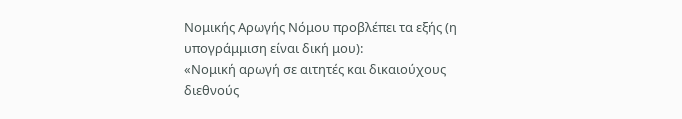Νομικής Αρωγής Νόμου προβλέπει τα εξής (η υπογράμμιση είναι δική μου):
«Νομική αρωγή σε αιτητές και δικαιούχους διεθνούς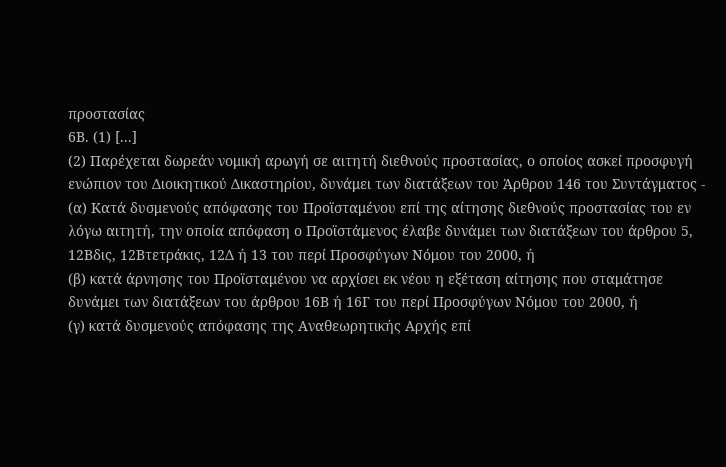προστασίας
6Β. (1) [...]
(2) Παρέχεται δωρεάν νομική αρωγή σε αιτητή διεθνούς προστασίας, ο οποίος ασκεί προσφυγή ενώπιον του Διοικητικού Δικαστηρίου, δυνάμει των διατάξεων του Άρθρου 146 του Συντάγματος -
(α) Kατά δυσμενούς απόφασης του Προϊσταμένου επί της αίτησης διεθνούς προστασίας του εν λόγω αιτητή, την οποία απόφαση ο Προϊστάμενος έλαβε δυνάμει των διατάξεων του άρθρου 5, 12Βδις, 12Βτετράκις, 12Δ ή 13 του περί Προσφύγων Νόμου του 2000, ή
(β) κατά άρνησης του Προϊσταμένου να αρχίσει εκ νέου η εξέταση αίτησης που σταμάτησε δυνάμει των διατάξεων του άρθρου 16Β ή 16Γ του περί Προσφύγων Νόμου του 2000, ή
(γ) κατά δυσμενούς απόφασης της Αναθεωρητικής Αρχής επί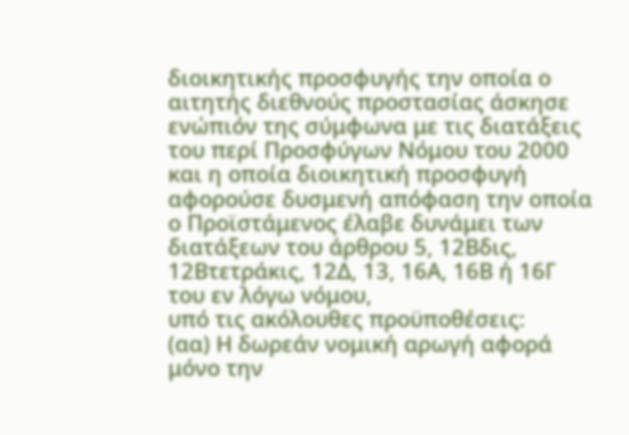διοικητικής προσφυγής την οποία ο αιτητής διεθνούς προστασίας άσκησε ενώπιόν της σύμφωνα με τις διατάξεις του περί Προσφύγων Νόμου του 2000 και η οποία διοικητική προσφυγή αφορούσε δυσμενή απόφαση την οποία ο Προϊστάμενος έλαβε δυνάμει των διατάξεων του άρθρου 5, 12Βδις, 12Βτετράκις, 12Δ, 13, 16Α, 16Β ή 16Γ του εν λόγω νόμου,
υπό τις ακόλουθες προϋποθέσεις:
(αα) Η δωρεάν νομική αρωγή αφορά μόνο την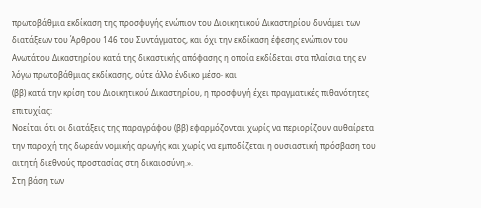πρωτοβάθμια εκδίκαση της προσφυγής ενώπιον του Διοικητικού Δικαστηρίου δυνάμει των διατάξεων του Άρθρου 146 του Συντάγματος, και όχι την εκδίκαση έφεσης ενώπιον του Ανωτάτου Δικαστηρίου κατά της δικαστικής απόφασης η οποία εκδίδεται στα πλαίσια της εν λόγω πρωτοβάθμιας εκδίκασης, ούτε άλλο ένδικο μέσο∙ και
(ββ) κατά την κρίση του Διοικητικού Δικαστηρίου, η προσφυγή έχει πραγματικές πιθανότητες επιτυχίας:
Νοείται ότι οι διατάξεις της παραγράφου (ββ) εφαρμόζονται χωρίς να περιορίζουν αυθαίρετα την παροχή της δωρεάν νομικής αρωγής και χωρίς να εμποδίζεται η ουσιαστική πρόσβαση του αιτητή διεθνούς προστασίας στη δικαιοσύνη.».
Στη βάση των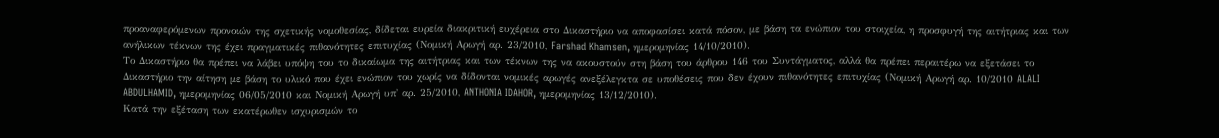προαναφερόμενων προνοιών της σχετικής νομοθεσίας, δίδεται ευρεία διακριτική ευχέρεια στο Δικαστήριο να αποφασίσει κατά πόσον, με βάση τα ενώπιον του στοιχεία, η προσφυγή της αιτήτριας και των ανήλικων τέκνων της έχει πραγματικές πιθανότητες επιτυχίας (Νομική Αρωγή αρ. 23/2010, Farshad Khamsen, ημερομηνίας 14/10/2010).
Το Δικαστήριο θα πρέπει να λάβει υπόψη του το δικαίωμα της αιτήτριας και των τέκνων της να ακουστούν στη βάση του άρθρου 146 του Συντάγματος, αλλά θα πρέπει περαιτέρω να εξετάσει το Δικαστήριο την αίτηση με βάση το υλικό που έχει ενώπιον του χωρίς να δίδονται νομικές αρωγές ανεξέλεγκτα σε υποθέσεις που δεν έχουν πιθανότητες επιτυχίας (Νομική Αρωγή αρ. 10/2010 ALALI ABDULHAMID, ημερομηνίας 06/05/2010 και Νομική Αρωγή υπ' αρ. 25/2010, ANTHONIA IDAHOR, ημερομηνίας 13/12/2010).
Κατά την εξέταση των εκατέρωθεν ισχυρισμών το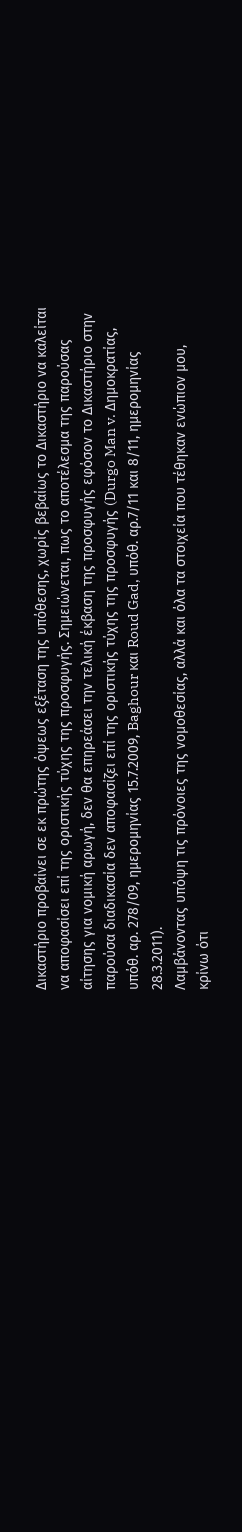Δικαστήριο προβαίνει σε εκ πρώτης όψεως εξέταση της υπόθεσης, χωρίς βεβαίως το Δικαστήριο να καλείται να αποφασίσει επί της οριστικής τύχης της προσφυγής. Σημειώνεται, πως το αποτέλεσμα της παρούσας αίτησης για νομική αρωγή, δεν θα επηρεάσει την τελική έκβαση της προσφυγής εφόσον το Δικαστήριο στην παρούσα διαδικασία δεν αποφασίζει επί της οριστικής τύχης της προσφυγής (Durgo Man v. Δημοκρατίας, υπόθ. αρ. 278/09, ημερομηνίας 15.7.2009, Baghour και Roud Gad, υπόθ. αρ.7/11 και 8/11, ημερομηνίας 28.3.2011).
Λαμβάνοντας υπόψη τις πρόνοιες της νομοθεσίας, αλλά και όλα τα στοιχεία που τέθηκαν ενώπιον μου, κρίνω ότι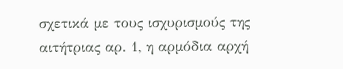σχετικά με τους ισχυρισμούς της αιτήτριας αρ. 1, η αρμόδια αρχή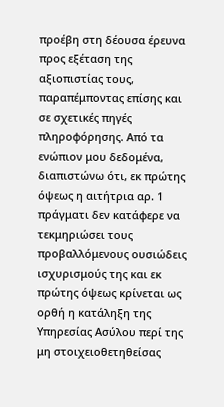προέβη στη δέουσα έρευνα προς εξέταση της αξιοπιστίας τους, παραπέμποντας επίσης και σε σχετικές πηγές πληροφόρησης. Από τα ενώπιον μου δεδομένα, διαπιστώνω ότι, εκ πρώτης όψεως η αιτήτρια αρ. 1 πράγματι δεν κατάφερε να τεκμηριώσει τους προβαλλόμενους ουσιώδεις ισχυρισμούς της και εκ πρώτης όψεως κρίνεται ως ορθή η κατάληξη της Υπηρεσίας Ασύλου περί της μη στοιχειοθετηθείσας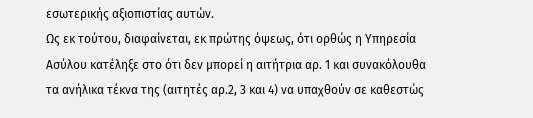εσωτερικής αξιοπιστίας αυτών.
Ως εκ τούτου, διαφαίνεται, εκ πρώτης όψεως, ότι ορθώς η Υπηρεσία Ασύλου κατέληξε στο ότι δεν μπορεί η αιτήτρια αρ. 1 και συνακόλουθα τα ανήλικα τέκνα της (αιτητές αρ.2, 3 και 4) να υπαχθούν σε καθεστώς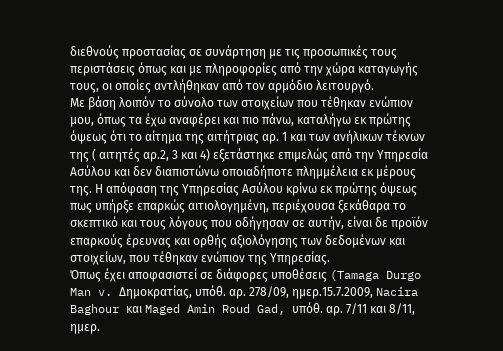διεθνούς προστασίας σε συνάρτηση με τις προσωπικές τους περιστάσεις όπως και με πληροφορίες από την χώρα καταγωγής τους, οι οποίες αντλήθηκαν από τον αρμόδιο λειτουργό.
Με βάση λοιπόν το σύνολο των στοιχείων που τέθηκαν ενώπιον μου, όπως τα έχω αναφέρει και πιο πάνω, καταλήγω εκ πρώτης όψεως ότι το αίτημα της αιτήτριας αρ. 1 και των ανήλικων τέκνων της ( αιτητές αρ.2, 3 και 4) εξετάστηκε επιμελώς από την Υπηρεσία Ασύλου και δεν διαπιστώνω οποιαδήποτε πλημμέλεια εκ μέρους της. Η απόφαση της Υπηρεσίας Ασύλου κρίνω εκ πρώτης όψεως πως υπήρξε επαρκώς αιτιολογημένη, περιέχουσα ξεκάθαρα το σκεπτικό και τους λόγους που οδήγησαν σε αυτήν, είναι δε προϊόν επαρκούς έρευνας και ορθής αξιολόγησης των δεδομένων και στοιχείων, που τέθηκαν ενώπιον της Υπηρεσίας.
Όπως έχει αποφασιστεί σε διάφορες υποθέσεις (Tamaga Durgo Man v. Δημοκρατίας, υπόθ. αρ. 278/09, ημερ.15.7.2009, Nacira Baghour και Maged Amin Roud Gad, υπόθ. αρ. 7/11 και 8/11, ημερ.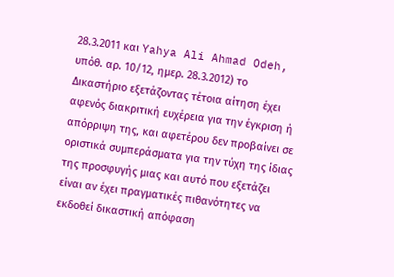28.3.2011 και Yahya Ali Ahmad Odeh, υπόθ. αρ. 10/12, ημερ. 28.3.2012) το Δικαστήριο εξετάζοντας τέτοια αίτηση έχει αφενός διακριτική ευχέρεια για την έγκριση ή απόρριψη της, και αφετέρου δεν προβαίνει σε οριστικά συμπεράσματα για την τύχη της ίδιας της προσφυγής μιας και αυτό που εξετάζει είναι αν έχει πραγματικές πιθανότητες να εκδοθεί δικαστική απόφαση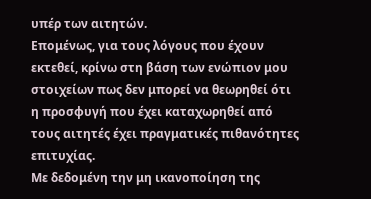υπέρ των αιτητών.
Επομένως, για τους λόγους που έχουν εκτεθεί, κρίνω στη βάση των ενώπιον μου στοιχείων πως δεν μπορεί να θεωρηθεί ότι η προσφυγή που έχει καταχωρηθεί από τους αιτητές έχει πραγματικές πιθανότητες επιτυχίας.
Με δεδομένη την μη ικανοποίηση της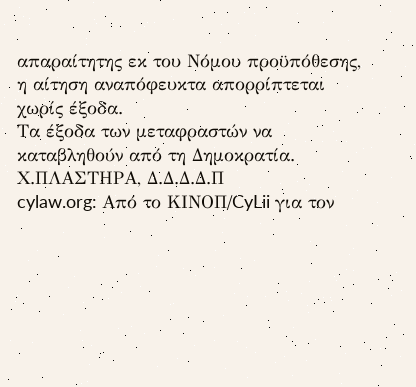απαραίτητης εκ του Νόμου προϋπόθεσης, η αίτηση αναπόφευκτα απορρίπτεται χωρίς έξοδα.
Τα έξοδα των μεταφραστών να καταβληθούν από τη Δημοκρατία.
Χ.ΠΛΑΣΤΗΡΑ, Δ.Δ.Δ.Δ.Π
cylaw.org: Από το ΚΙΝOΠ/CyLii για τον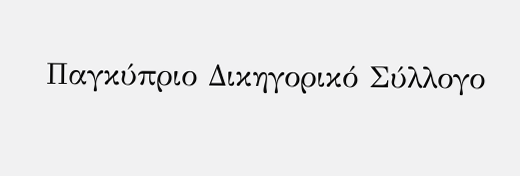Παγκύπριο Δικηγορικό Σύλλογο